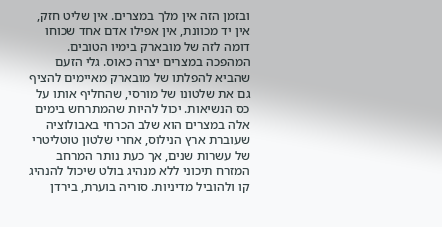ובזמן הזה אין מלך במצרים. אין שליט חזק, אין יד מכוונת, אין אפילו אדם אחד שכוחו דומה לזה של מובארק בימיו הטובים.
המהפכה במצרים יצרה כאוס. גלי הזעם שהביא להפלתו של מובארק מאיימים להציף גם את שלטונו של מורסי, שהחליף אותו על כס הנשיאות. יכול להיות שהמתרחש בימים אלה במצרים הוא שלב הכרחי באבולוציה שעוברת ארץ הנילוס, אחרי שלטון טוטליטרי של עשרות שנים, אך כעת נותר המרחב המזרח תיכוני ללא מנהיג בולט שיכול להנהיג קו ולהוביל מדיניות. סוריה בוערת, בירדן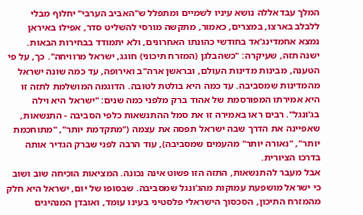המלך עבדאללה נושא עיניו לשמיים ומתפלל ש"האביב הערבי" יחלוף מבלי ללבלב בארצו, במצרים, כאמור, מתקשה מורסי להשליט סדר, אפילו באיראן נמצא אחמדינג'אד בחודשי כהונתו האחרונים, ולא יתמודד בבחירות הבאות.
ישנה תזה, שעיקרה: "כשהבלגן (המזרח תיכוני) חוגג, ישראל מרוויחה". כך, על פי הטענה, מבינות מדינות העולם, ובראשן ארה"ב ואירופה, עד כמה שונה ישראל מהמדינות שמסביבה. עד כמה היא בולטת לטובה. הדוגמה המושלמת לתזה זו היא אמירתו המפורסמת של אהוד ברק מלפני כמה שנים: "ישראל היא וילה בג'ונגל". רבים ראו באמירה זו את סמל ההתנשאות כלפי הסביבה - התנשאות, שאפיינה את הדרך שבה ישראל תפסה את עצמה ("מתקדמת יותר", "מתוחכמת יותר", "נאורה יותר" מהעמים שמסביבה), עוד הרבה לפני שברק הגדיר אותה בדרכו הציורית.
אבל מעבר להתנשאות, התזה הזו פשוט אינה נכונה. המציאות הוכיחה שוב ושוב כי ישראל מושפעת עמוקות מהג'ונגל שמסביבה. שבסופו של יום, ישראל היא חלק מהמזרח התיכון, הסכסוך הישראלי פלסטיני בעינו עומד, ואובדן המנהיגים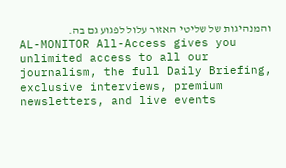והמנהיגות של שליטי האזור עלול לפגוע גם בה.
AL-MONITOR All-Access gives you unlimited access to all our journalism, the full Daily Briefing, exclusive interviews, premium newsletters, and live events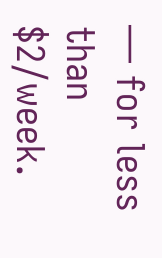— for less than $2/week.